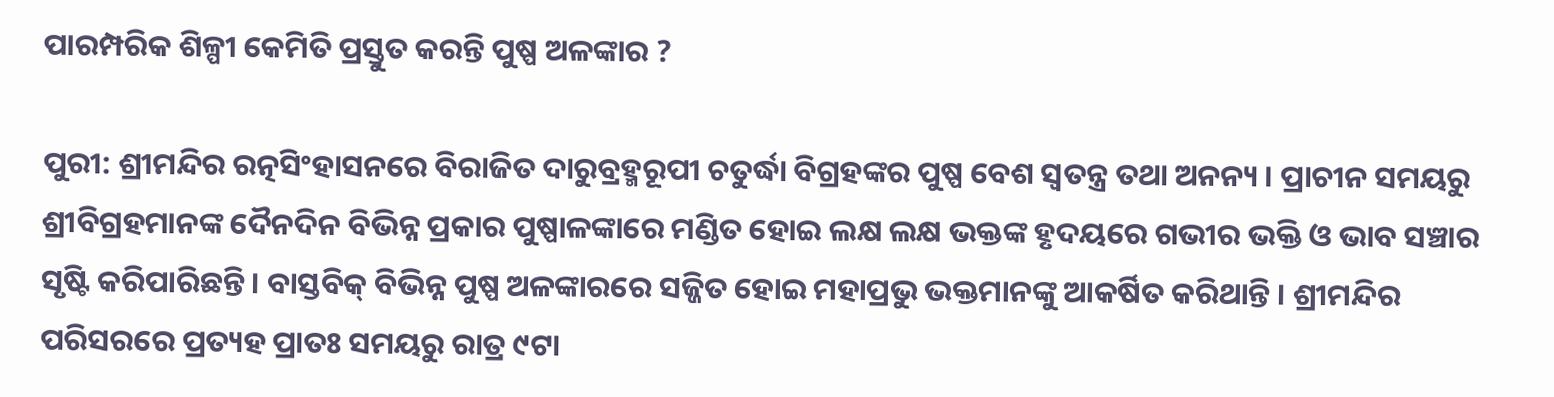ପାରମ୍ପରିକ ଶିଳ୍ପୀ କେମିତି ପ୍ରସ୍ତୁତ କରନ୍ତି ପୁଷ୍ପ ଅଳଙ୍କାର ?

ପୁରୀ: ଶ୍ରୀମନ୍ଦିର ରତ୍ନସିଂହାସନରେ ବିରାଜିତ ଦାରୁବ୍ରହ୍ମରୂପୀ ଚତୁର୍ଦ୍ଧା ବିଗ୍ରହଙ୍କର ପୁଷ୍ପ ବେଶ ସ୍ୱତନ୍ତ୍ର ତଥା ଅନନ୍ୟ । ପ୍ରାଚୀନ ସମୟରୁ ଶ୍ରୀବିଗ୍ରହମାନଙ୍କ ଦୈନଦିନ ବିଭିନ୍ନ ପ୍ରକାର ପୁଷ୍ପାଳଙ୍କାରେ ମଣ୍ଡିତ ହୋଇ ଲକ୍ଷ ଲକ୍ଷ ଭକ୍ତଙ୍କ ହୃଦୟରେ ଗଭୀର ଭକ୍ତି ଓ ଭାବ ସଞ୍ଚାର ସୃଷ୍ଟି କରିପାରିଛନ୍ତି । ବାସ୍ତବିକ୍ ବିଭିନ୍ନ ପୁଷ୍ପ ଅଳଙ୍କାରରେ ସଜ୍ଜିତ ହୋଇ ମହାପ୍ରଭୁ ଭକ୍ତମାନଙ୍କୁ ଆକର୍ଷିତ କରିଥାନ୍ତି । ଶ୍ରୀମନ୍ଦିର ପରିସରରେ ପ୍ରତ୍ୟହ ପ୍ରାତଃ ସମୟରୁ ରାତ୍ର ୯ଟା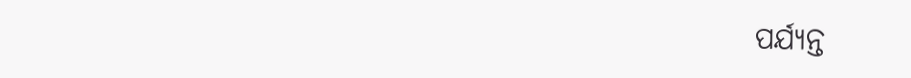ପର୍ଯ୍ୟନ୍ତ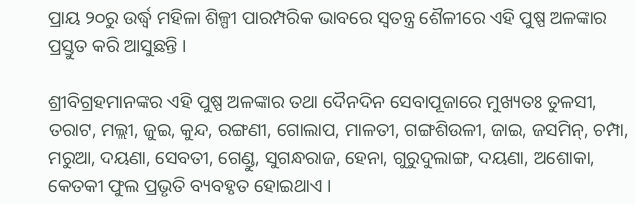ପ୍ରାୟ ୨୦ରୁ ଉର୍ଦ୍ଧ୍ୱ ମହିଳା ଶିଳ୍ପୀ ପାରମ୍ପରିକ ଭାବରେ ସ୍ୱତନ୍ତ୍ର ଶୈଳୀରେ ଏହି ପୁଷ୍ପ ଅଳଙ୍କାର ପ୍ରସ୍ତୁତ କରି ଆସୁଛନ୍ତି ।

ଶ୍ରୀବିଗ୍ରହମାନଙ୍କର ଏହି ପୁଷ୍ପ ଅଳଙ୍କାର ତଥା ଦୈନଦିନ ସେବାପୂଜାରେ ମୁଖ୍ୟତଃ ତୁଳସୀ, ତରାଟ, ମଲ୍ଲୀ, ଜୁଇ, କୁନ୍ଦ, ରଙ୍ଗଣୀ, ଗୋଲାପ, ମାଳତୀ, ଗଙ୍ଗଶିଉଳୀ, ଜାଇ, ଜସମିନ୍, ଚମ୍ପା, ମରୁଆ, ଦୟଣା, ସେବତୀ, ଗେଣ୍ଡୁ, ସୁଗନ୍ଧରାଜ, ହେନା, ଗୁରୁଦୁଲାଙ୍ଗ, ଦୟଣା, ଅଶୋକା, କେତକୀ ଫୁଲ ପ୍ରଭୃତି ବ୍ୟବହୃତ ହୋଇଥାଏ ।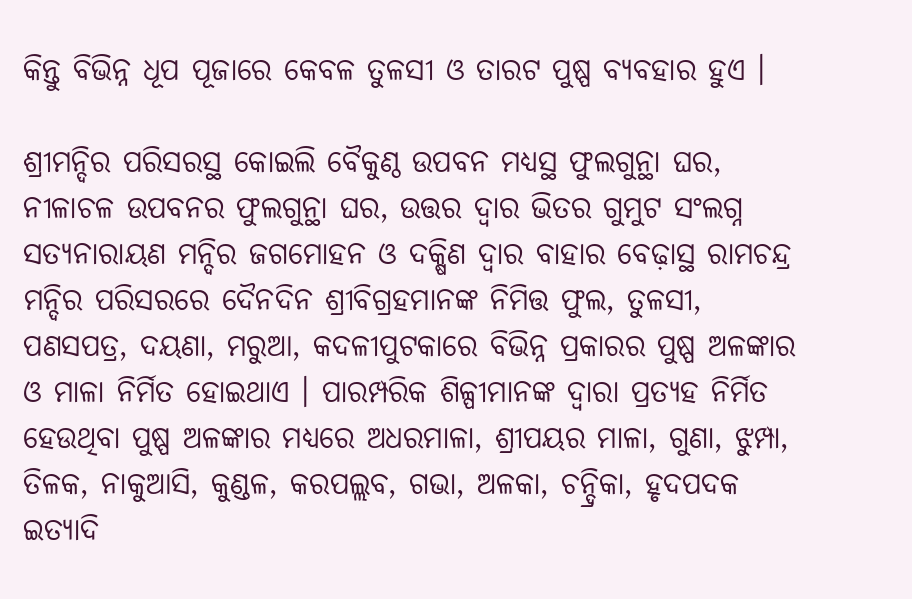କିନ୍ତୁ ବିଭିନ୍ନ ଧୂପ ପୂଜାରେ କେବଳ ତୁଳସୀ ଓ ତାରଟ ପୁଷ୍ପ ବ୍ୟବହାର ହୁଏ ।

ଶ୍ରୀମନ୍ଦିର ପରିସରସ୍ଥ କୋଇଲି ବୈକୁଣ୍ଠ ଉପବନ ମଧ୍ୟସ୍ଥ ଫୁଲଗୁନ୍ଥା ଘର, ନୀଳାଚଳ ଉପବନର ଫୁଲଗୁନ୍ଥା ଘର, ଉତ୍ତର ଦ୍ୱାର ଭିତର ଗୁମୁଟ ସଂଲଗ୍ନ ସତ୍ୟନାରାୟଣ ମନ୍ଦିର ଜଗମୋହନ ଓ ଦକ୍ଷିଣ ଦ୍ୱାର ବାହାର ବେଢ଼ାସ୍ଥ ରାମଚନ୍ଦ୍ର ମନ୍ଦିର ପରିସରରେ ଦୈନଦିନ ଶ୍ରୀବିଗ୍ରହମାନଙ୍କ ନିମିତ୍ତ ଫୁଲ, ତୁଳସୀ, ପଣସପତ୍ର, ଦୟଣା, ମରୁଆ, କଦଳୀପୁଟକାରେ ବିଭିନ୍ନ ପ୍ରକାରର ପୁଷ୍ପ ଅଳଙ୍କାର ଓ ମାଳା ନିର୍ମିତ ହୋଇଥାଏ । ପାରମ୍ପରିକ ଶିଳ୍ପୀମାନଙ୍କ ଦ୍ୱାରା ପ୍ରତ୍ୟହ ନିର୍ମିତ ହେଉଥିବା ପୁଷ୍ପ ଅଳଙ୍କାର ମଧ୍ୟରେ ଅଧରମାଳା, ଶ୍ରୀପୟର ମାଳା, ଗୁଣା, ଝୁମ୍ପା, ତିଳକ, ନାକୁଆସି, କୁଣ୍ଡଳ, କରପଲ୍ଲବ, ଗଭା, ଅଳକା, ଚନ୍ଦ୍ରିକା, ହୃଦପଦକ ଇତ୍ୟାଦି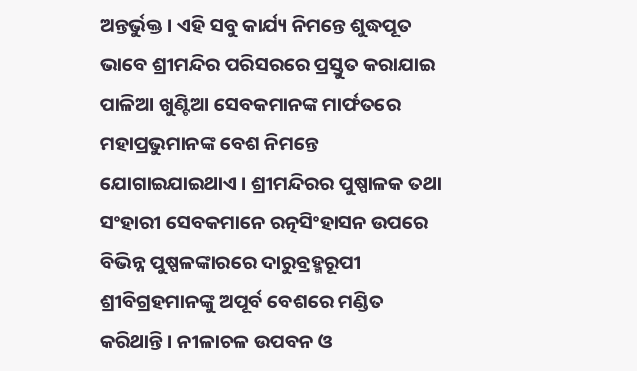ଅନ୍ତର୍ଭୁକ୍ତ । ଏହି ସବୁ କାର୍ଯ୍ୟ ନିମନ୍ତେ ଶୁଦ୍ଧପୂତ ଭାବେ ଶ୍ରୀମନ୍ଦିର ପରିସରରେ ପ୍ରସ୍ତୁତ କରାଯାଇ ପାଳିଆ ଖୁଣ୍ଟିଆ ସେବକମାନଙ୍କ ମାର୍ଫତରେ ମହାପ୍ରଭୁମାନଙ୍କ ବେଶ ନିମନ୍ତେ ଯୋଗାଇଯାଇଥାଏ । ଶ୍ରୀମନ୍ଦିରର ପୁଷ୍ପାଳକ ତଥା ସଂହାରୀ ସେବକମାନେ ରତ୍ନସିଂହାସନ ଉପରେ ବିଭିନ୍ନ ପୁଷ୍ପଳଙ୍କାରରେ ଦାରୁବ୍ରହ୍ମରୂପୀ ଶ୍ରୀବିଗ୍ରହମାନଙ୍କୁ ଅପୂର୍ବ ବେଶରେ ମଣ୍ଡିତ କରିଥାନ୍ତି । ନୀଳାଚଳ ଉପବନ ଓ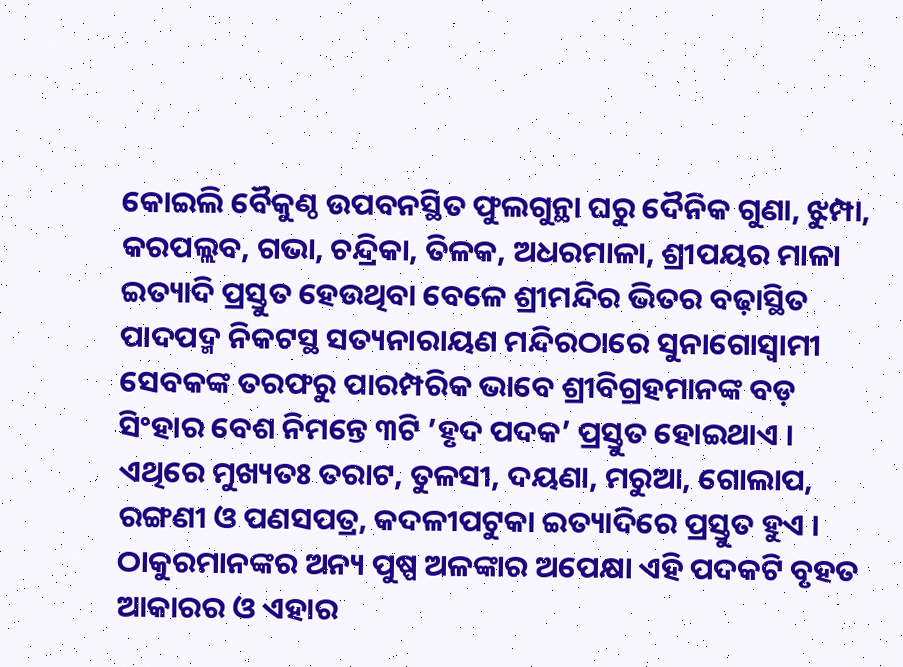କୋଇଲି ବୈକୁଣ୍ଠ ଉପବନସ୍ଥିତ ଫୁଲଗୁନ୍ଥା ଘରୁ ଦୈନିକ ଗୁଣା, ଝୁମ୍ପା, କରପଲ୍ଲବ, ଗଭା, ଚନ୍ଦ୍ରିକା, ତିଳକ, ଅଧରମାଳା, ଶ୍ରୀପୟର ମାଳା ଇତ୍ୟାଦି ପ୍ରସ୍ତୁତ ହେଉଥିବା ବେଳେ ଶ୍ରୀମନ୍ଦିର ଭିତର ବଢ଼ାସ୍ଥିତ ପାଦପଦ୍ମ ନିକଟସ୍ଥ ସତ୍ୟନାରାୟଣ ମନ୍ଦିରଠାରେ ସୁନାଗୋସ୍ୱାମୀ ସେବକଙ୍କ ତରଫରୁ ପାରମ୍ପରିକ ଭାବେ ଶ୍ରୀବିଗ୍ରହମାନଙ୍କ ବଡ଼ ସିଂହାର ବେଶ ନିମନ୍ତେ ୩ଟି ’ହୃଦ ପଦକ’ ପ୍ରସ୍ତୁତ ହୋଇଥାଏ । ଏଥିରେ ମୁଖ୍ୟତଃ ତରାଟ, ତୁଳସୀ, ଦୟଣା, ମରୁଆ, ଗୋଲାପ, ରଙ୍ଗଣୀ ଓ ପଣସପତ୍ର, କଦଳୀପଟୁକା ଇତ୍ୟାଦିରେ ପ୍ରସ୍ତୁତ ହୁଏ । ଠାକୁରମାନଙ୍କର ଅନ୍ୟ ପୁଷ୍ପ ଅଳଙ୍କାର ଅପେକ୍ଷା ଏହି ପଦକଟି ବୃହତ ଆକାରର ଓ ଏହାର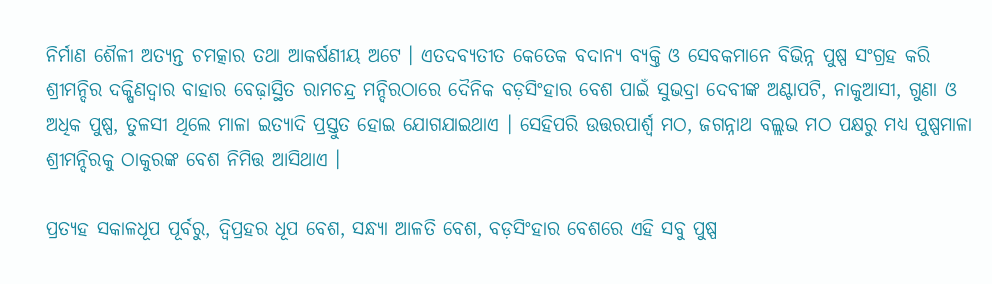ନିର୍ମାଣ ଶୈଳୀ ଅତ୍ୟନ୍ତ ଚମତ୍କାର ତଥା ଆକର୍ଷଣୀୟ ଅଟେ । ଏତଦବ୍ୟତୀତ କେତେକ ବଦାନ୍ୟ ବ୍ୟକ୍ତି ଓ ସେବକମାନେ ବିଭିନ୍ନ ପୁଷ୍ପ ସଂଗ୍ରହ କରି ଶ୍ରୀମନ୍ଦିର ଦକ୍ଷିଣଦ୍ୱାର ବାହାର ବେଢ଼ାସ୍ଥିତ ରାମଚନ୍ଦ୍ର ମନ୍ଦିରଠାରେ ଦୈନିକ ବଡ଼ସିଂହାର ବେଶ ପାଇଁ ସୁଭଦ୍ରା ଦେବୀଙ୍କ ଅଣ୍ଟାପଟି, ନାକୁଆସୀ, ଗୁଣା ଓ ଅଧିକ ପୁଷ୍ପ, ତୁଳସୀ ଥିଲେ ମାଳା ଇତ୍ୟାଦି ପ୍ରସ୍ତୁତ ହୋଇ ଯୋଗଯାଇଥାଏ । ସେହିପରି ଉତ୍ତରପାର୍ଶ୍ୱ ମଠ, ଜଗନ୍ନାଥ ବଲ୍ଲଭ ମଠ ପକ୍ଷରୁ ମଧ୍ୟ ପୁଷ୍ପମାଳା ଶ୍ରୀମନ୍ଦିରକୁ ଠାକୁରଙ୍କ ବେଶ ନିମିତ୍ତ ଆସିଥାଏ ।

ପ୍ରତ୍ୟହ ସକାଳଧୂପ ପୂର୍ବରୁ, ଦ୍ୱିପ୍ରହର ଧୂପ ବେଶ, ସନ୍ଧ୍ୟା ଆଳତି ବେଶ, ବଡ଼ସିଂହାର ବେଶରେ ଏହି ସବୁ ପୁଷ୍ପ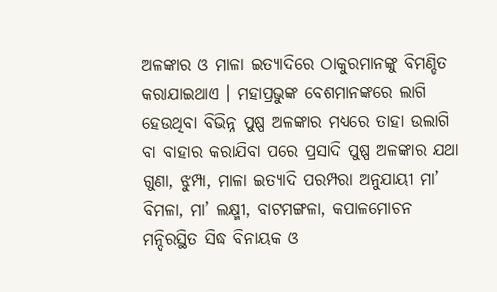ଅଳଙ୍କାର ଓ ମାଳା ଇତ୍ୟାଦିରେ ଠାକୁରମାନଙ୍କୁ ବିମଣ୍ଡିତ କରାଯାଇଥାଏ । ମହାପ୍ରଭୁଙ୍କ ବେଶମାନଙ୍କରେ ଲାଗି ହେଉଥିବା ବିଭିନ୍ନ ପୁଷ୍ପ ଅଳଙ୍କାର ମଧ୍ୟରେ ତାହା ଉଲାଗି ବା ବାହାର କରାଯିବା ପରେ ପ୍ରସାଦି ପୁଷ୍ପ ଅଳଙ୍କାର ଯଥା ଗୁଣା, ଝୁମ୍ପା, ମାଳା ଇତ୍ୟାଦି ପରମ୍ପରା ଅନୁଯାୟୀ ମା’ ବିମଳା, ମା’ ଲକ୍ଷ୍ମୀ, ବାଟମଙ୍ଗଳା, କପାଳମୋଚନ ମନ୍ଦିରସ୍ଥିତ ସିଦ୍ଧ ବିନାୟକ ଓ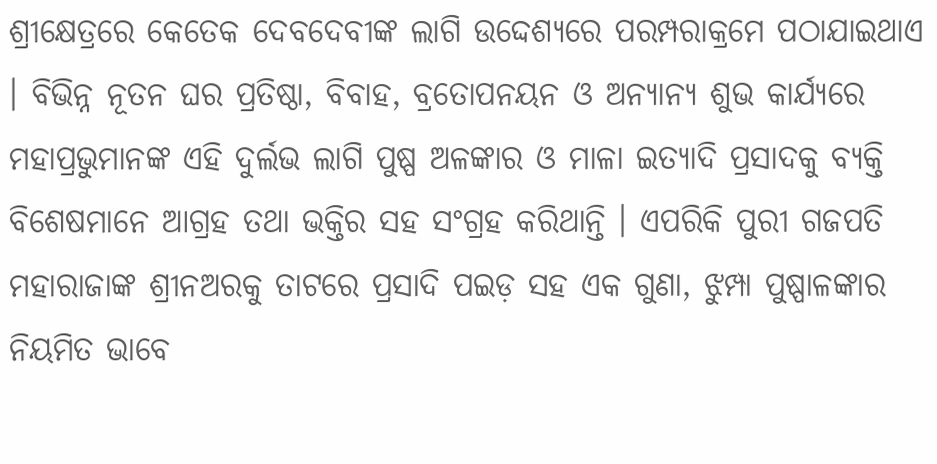ଶ୍ରୀକ୍ଷେତ୍ରରେ କେତେକ ଦେବଦେବୀଙ୍କ ଲାଗି ଉଦ୍ଦେଶ୍ୟରେ ପରମ୍ପରାକ୍ରମେ ପଠାଯାଇଥାଏ । ବିଭିନ୍ନ ନୂତନ ଘର ପ୍ରତିଷ୍ଠା, ବିବାହ, ବ୍ରତୋପନୟନ ଓ ଅନ୍ୟାନ୍ୟ ଶୁଭ କାର୍ଯ୍ୟରେ ମହାପ୍ରଭୁମାନଙ୍କ ଏହି ଦୁର୍ଲଭ ଲାଗି ପୁଷ୍ପ ଅଳଙ୍କାର ଓ ମାଳା ଇତ୍ୟାଦି ପ୍ରସାଦକୁ ବ୍ୟକ୍ତି ବିଶେଷମାନେ ଆଗ୍ରହ ତଥା ଭକ୍ତିର ସହ ସଂଗ୍ରହ କରିଥାନ୍ତି । ଏପରିକି ପୁରୀ ଗଜପତି ମହାରାଜାଙ୍କ ଶ୍ରୀନଅରକୁ ତାଟରେ ପ୍ରସାଦି ପଇଡ଼ ସହ ଏକ ଗୁଣା, ଝୁମ୍ପା ପୁଷ୍ପାଳଙ୍କାର ନିୟମିତ ଭାବେ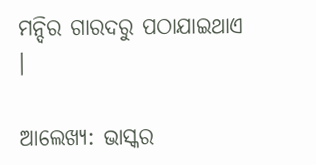ମନ୍ଦିର ଗାରଦରୁ ପଠାଯାଇଥାଏ ।

ଆଲେଖ୍ୟ: ଭାସ୍କର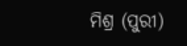ମିଶ୍ର (ପୁରୀ)